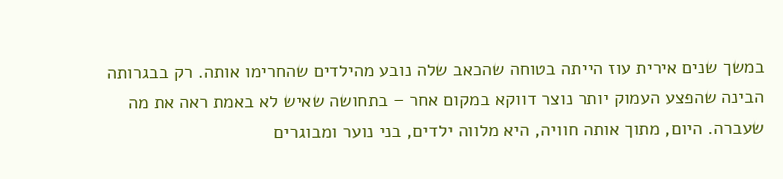במשך שנים אירית עוז הייתה בטוחה שהכאב שלה נובע מהילדים שהחרימו אותה. רק בבגרותה הבינה שהפצע העמוק יותר נוצר דווקא במקום אחר – בתחושה שאיש לא באמת ראה את מה שעברה. היום, מתוך אותה חוויה, היא מלווה ילדים, בני נוער ומבוגרים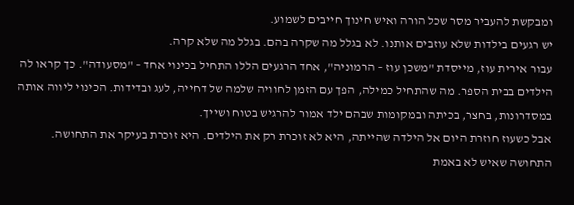ומבקשת להעביר מסר שכל הורה ואיש חינוך חייבים לשמוע.
יש רגעים בילדות שלא עוזבים אותנו. לא בגלל מה שקרה בהם. בגלל מה שלא קרה.
עבור אירית עוז, מייסדת "משכן עוז – הרמוניה", אחד הרגעים הללו התחיל בכינוי אחד – "מסעודה". כך קראו לה הילדים בבית הספר. מה שהתחיל כמילה, הפך עם הזמן לחוויה שלמה של דחייה, לעג ובדידות. הכינוי ליווה אותה במסדרונות, בחצר, בכיתה ובמקומות שבהם ילד אמור להרגיש בטוח ושייך.
אבל כשעוז חוזרת היום אל הילדה שהייתה, היא לא זוכרת רק את הילדים. היא זוכרת בעיקר את התחושה. התחושה שאיש לא באמת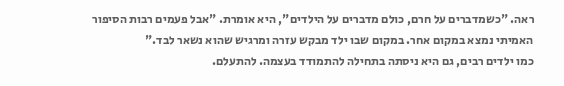ראה. "כשמדברים על חרם, כולם מדברים על הילדים", היא אומרת. "אבל פעמים רבות הסיפור האמיתי נמצא במקום אחר. במקום שבו ילד מבקש עזרה ומרגיש שהוא נשאר לבד."
כמו ילדים רבים, גם היא ניסתה בתחילה להתמודד בעצמה. להתעלם.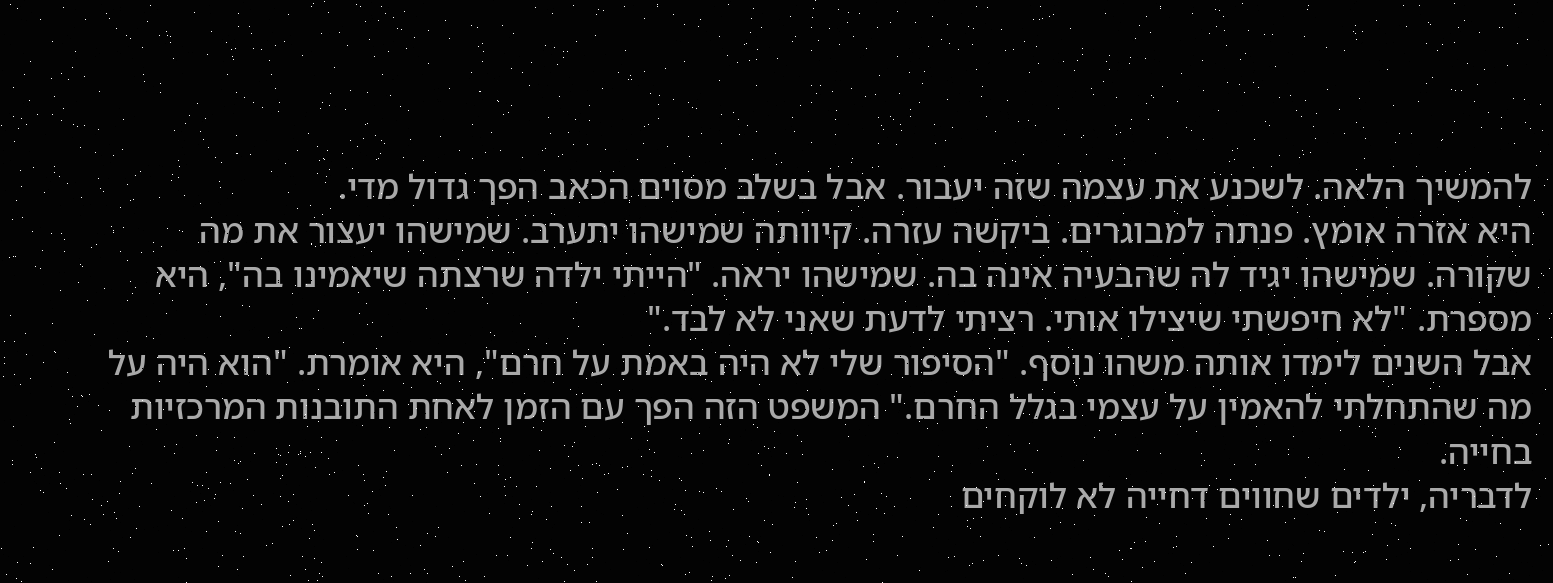להמשיך הלאה. לשכנע את עצמה שזה יעבור. אבל בשלב מסוים הכאב הפך גדול מדי.
היא אזרה אומץ. פנתה למבוגרים. ביקשה עזרה. קיוותה שמישהו יתערב. שמישהו יעצור את מה שקורה. שמישהו יגיד לה שהבעיה אינה בה. שמישהו יראה. "הייתי ילדה שרצתה שיאמינו בה", היא מספרת. "לא חיפשתי שיצילו אותי. רציתי לדעת שאני לא לבד."
אבל השנים לימדו אותה משהו נוסף. "הסיפור שלי לא היה באמת על חרם", היא אומרת. "הוא היה על מה שהתחלתי להאמין על עצמי בגלל החרם." המשפט הזה הפך עם הזמן לאחת התובנות המרכזיות בחייה.
לדבריה, ילדים שחווים דחייה לא לוקחים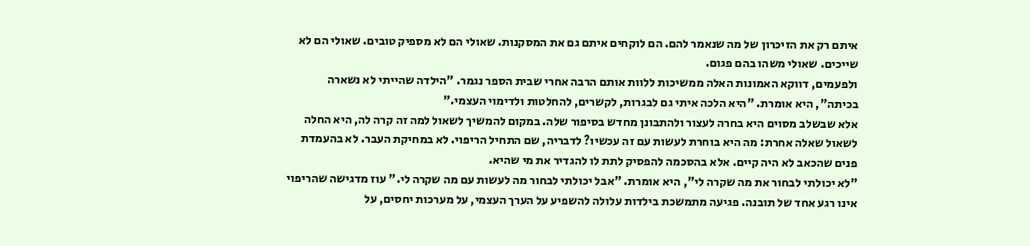איתם רק את הזיכרון של מה שנאמר להם. הם לוקחים איתם גם את המסקנות. שאולי הם לא מספיק טובים. שאולי הם לא שייכים. שאולי משהו בהם פגום.
ולפעמים, דווקא האמונות האלה ממשיכות ללוות אותם הרבה אחרי שבית הספר נגמר. "הילדה שהייתי לא נשארה בכיתה", היא אומרת. "היא הלכה איתי גם לבגרות, לקשרים, להחלטות ולדימוי העצמי."
אלא שבשלב מסוים היא בחרה לעצור ולהתבונן מחדש בסיפור שלה. במקום להמשיך לשאול למה זה קרה לה, היא החלה לשאול שאלה אחרת: מה היא בוחרת לעשות עם זה עכשיו? לדבריה, שם התחיל הריפוי. לא במחיקת העבר. לא בהעמדת פנים שהכאב לא היה קיים. אלא בהסכמה להפסיק לתת לו להגדיר את מי שהיא.
"לא יכולתי לבחור את מה שקרה לי", היא אומרת. "אבל יכולתי לבחור מה לעשות עם מה שקרה לי." עוז מדגישה שהריפוי אינו רגע אחד של תובנה. פגיעה מתמשכת בילדות עלולה להשפיע על הערך העצמי, על מערכות יחסים, על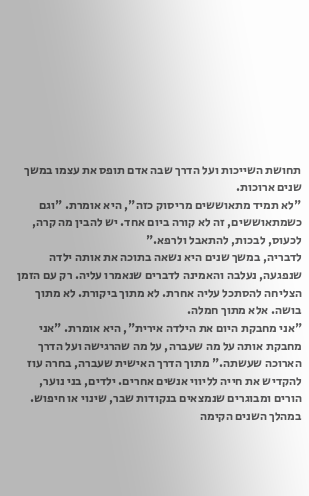תחושת השייכות ועל הדרך שבה אדם תופס את עצמו במשך שנים ארוכות.
"לא תמיד מתאוששים מריסוק כזה", היא אומרת. "וגם כשמתאוששים, זה לא קורה ביום אחד. יש להבין מה קרה, לכעוס, לבכות, להתאבל ולרפא."
לדבריה, במשך שנים היא נשאה בתוכה את אותה ילדה שנפגעה, נעלבה והאמינה לדברים שנאמרו עליה. רק עם הזמן הצליחה להסתכל עליה אחרת. לא מתוך ביקורת. לא מתוך בושה. אלא מתוך חמלה.
"אני מחבקת היום את הילדה אירית", היא אומרת. "אני מחבקת אותה על מה שעברה, על מה שהרגישה ועל הדרך הארוכה שעשתה." מתוך הדרך האישית שעברה, בחרה עוז להקדיש את חייה לליווי אנשים אחרים. ילדים, בני נוער, הורים ומבוגרים שנמצאים בנקודות שבר, שינוי או חיפוש.
במהלך השנים הקימה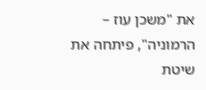את "משכן עוז – הרמוניה", פיתחה את שיטת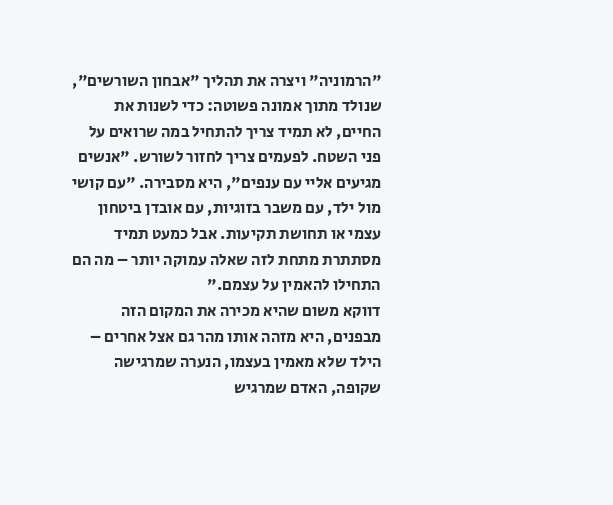"הרמוניה" ויצרה את תהליך "אבחון השורשים", שנולד מתוך אמונה פשוטה: כדי לשנות את החיים, לא תמיד צריך להתחיל במה שרואים על פני השטח. לפעמים צריך לחזור לשורש. "אנשים מגיעים אליי עם ענפים", היא מסבירה. "עם קושי מול ילד, עם משבר בזוגיות, עם אובדן ביטחון עצמי או תחושת תקיעות. אבל כמעט תמיד מסתתרת מתחת לזה שאלה עמוקה יותר – מה הם התחילו להאמין על עצמם."
דווקא משום שהיא מכירה את המקום הזה מבפנים, היא מזהה אותו מהר גם אצל אחרים – הילד שלא מאמין בעצמו, הנערה שמרגישה שקופה, האדם שמרגיש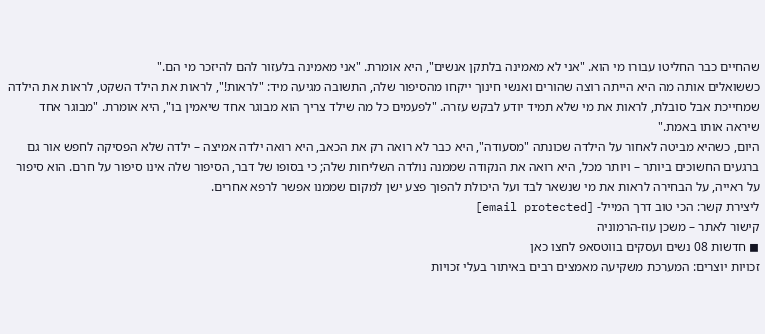שהחיים כבר החליטו עבורו מי הוא. "אני לא מאמינה בלתקן אנשים", היא אומרת. "אני מאמינה בלעזור להם להיזכר מי הם."
כששואלים אותה מה היא הייתה רוצה שהורים ואנשי חינוך ייקחו מהסיפור שלה, התשובה מגיעה מיד: "לראות!", לראות את הילד השקט, לראות את הילדה שמחייכת אבל סובלת, לראות את מי שלא תמיד יודע לבקש עזרה. "לפעמים כל מה שילד צריך הוא מבוגר אחד שיאמין בו", היא אומרת. "מבוגר אחד שיראה אותו באמת."
היום, כשהיא מביטה לאחור על הילדה שכונתה "מסעודה", היא כבר לא רואה רק את הכאב, היא רואה ילדה אמיצה – ילדה שלא הפסיקה לחפש אור גם ברגעים החשוכים ביותר – ויותר מכל, היא רואה את הנקודה שממנה נולדה השליחות שלה; כי בסופו של דבר, הסיפור שלה אינו סיפור על חרם. הוא סיפור על ראייה, על הבחירה לראות את מי שנשאר לבד ועל היכולת להפוך פצע ישן למקום שממנו אפשר לרפא אחרים.
ליצירת קשר: הכי טוב דרך המייל- [email protected]
קישור לאתר – משכן עוז-הרמוניה
◼ חדשות 08 נשים ועסקים בווטסאפ לחצו כאן
זכויות יוצרים: המערכת משקיעה מאמצים רבים באיתור בעלי זכויות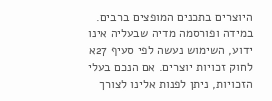היוצרים בתכנים המופצים ברבים. במידה ופורסמה מדיה שבעליה אינו ידוע, השימוש נעשה לפי סעיף 27א לחוק זכויות יוצרים. אם הנכם בעלי הזכויות, ניתן לפנות אלינו לצורך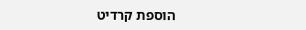הוספת קרדיט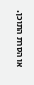או הסרת התוכן.